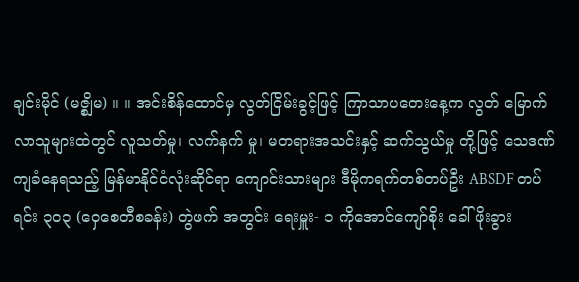ချင်းမိုင် (မဇ္စျိမ) ။ ။ အင်းစိန်ထောင်မှ လွတ်ငြိမ်းခွင့်ဖြင့် ကြာသာပတေးနေ့က လွတ် မြောက်လာသူများထဲတွင် လူသတ်မှု၊ လက်နက် မှု၊ မတရားအသင်းနှင့် ဆက်သွယ်မှု တို့ဖြင့် သေဒဏ် ကျခံနေရသည့် မြန်မာနိုင်ငံလုံးဆိုင်ရာ ကျောင်းသားများ ဒီမိုကရက်တစ်တပ်ဦး ABSDF တပ်ရင်း ၃၀၃ (ဝှေစေတီစခန်း) တွဲဖက် အတွင်း ရေးမှူး- ၁ ကိုအောင်ကျော်စိုး ခေါ် ဖိုးခွား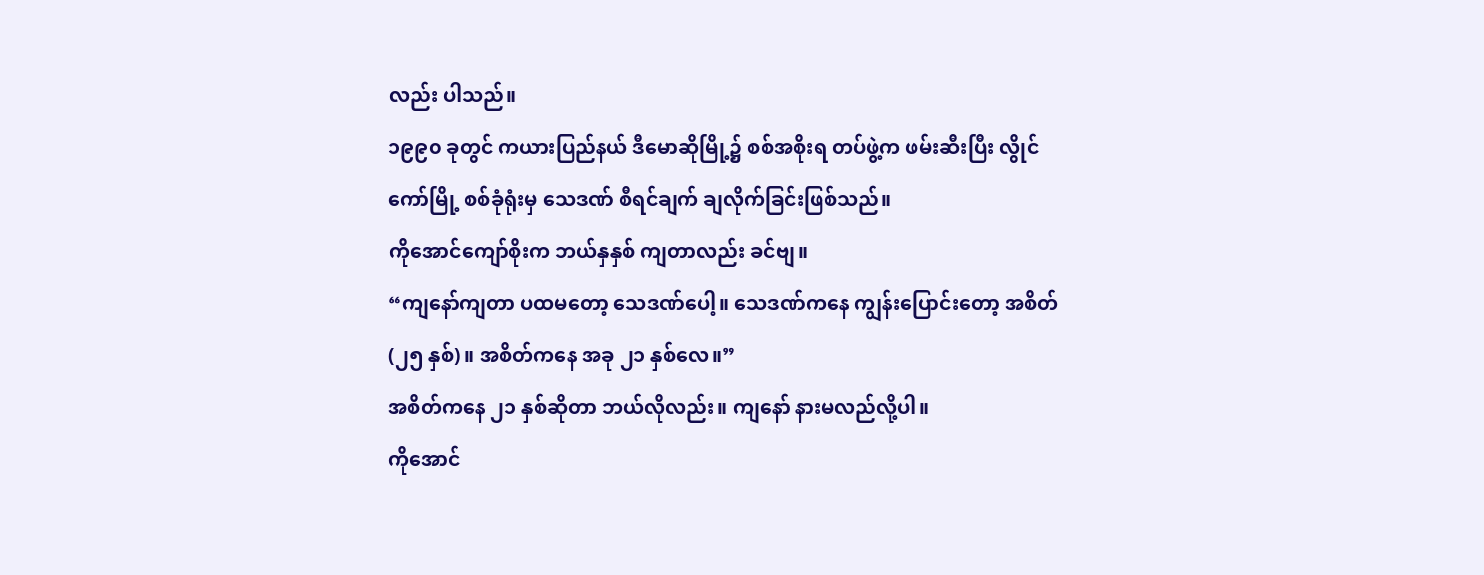လည်း ပါသည်။
၁၉၉၀ ခုတွင် ကယားပြည်နယ် ဒီမောဆိုမြို့၌ စစ်အစိုးရ တပ်ဖွဲ့က ဖမ်းဆီးပြီး လွိုင်ကော်မြို့ စစ်ခုံရုံးမှ သေဒဏ် စီရင်ချက် ချလိုက်ခြင်းဖြစ်သည်။
ကိုအောင်ကျော်စိုးက ဘယ်နှနှစ် ကျတာလည်း ခင်ဗျ။
“ကျနော်ကျတာ ပထမတော့ သေဒဏ်ပေါ့။ သေဒဏ်ကနေ ကျွန်းပြောင်းတော့ အစိတ် (၂၅ နှစ်)။ အစိတ်ကနေ အခု ၂၁ နှစ်လေ။”
အစိတ်ကနေ ၂၁ နှစ်ဆိုတာ ဘယ်လိုလည်း။ ကျနော် နားမလည်လို့ပါ။
ကိုအောင်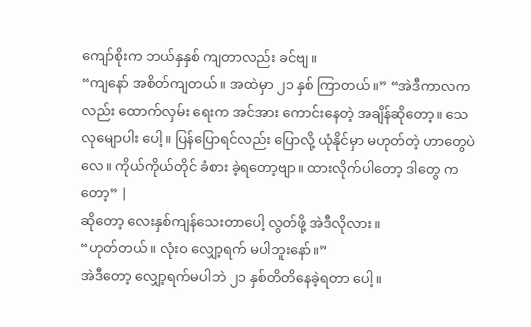ကျော်စိုးက ဘယ်နှနှစ် ကျတာလည်း ခင်ဗျ။
“ကျနော် အစိတ်ကျတယ်။ အထဲမှာ ၂၁ နှစ် ကြာတယ်။” “အဲဒီကာလကလည်း ထောက်လှမ်း ရေးက အင်အား ကောင်းနေတဲ့ အချိန်ဆိုတော့။ သေလုမျောပါး ပေါ့။ ပြန်ပြောရင်လည်း ပြောလို့ ယုံနိုင်မှာ မဟုတ်တဲ့ ဟာတွေပဲ လေ။ ကိုယ်ကိုယ်တိုင် ခံစား ခဲ့ရတော့ဗျာ။ ထားလိုက်ပါတော့ ဒါတွေ ကတော့” |
ဆိုတော့ လေးနှစ်ကျန်သေးတာပေါ့ လွတ်ဖို့ အဲဒီလိုလား။
“ဟုတ်တယ်။ လုံးဝ လျှော့ရက် မပါဘူးနော်။”
အဲဒီတော့ လျှော့ရက်မပါဘဲ ၂၁ နှစ်တိတိနေခဲ့ရတာ ပေါ့။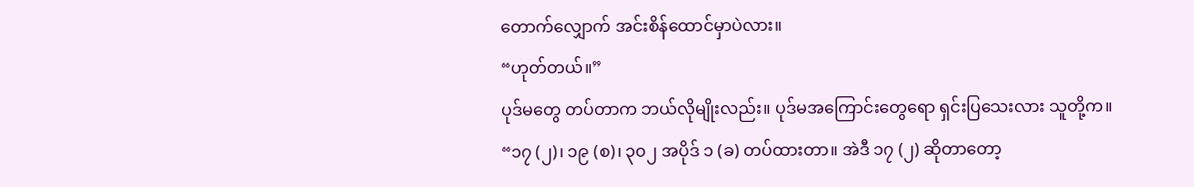တောက်လျှောက် အင်းစိန်ထောင်မှာပဲလား။
“ဟုတ်တယ်။”
ပုဒ်မတွေ တပ်တာက ဘယ်လိုမျိုးလည်း။ ပုဒ်မအကြောင်းတွေရော ရှင်းပြသေးလား သူတို့က။
“၁၇ (၂)၊ ၁၉ (စ)၊ ၃၀၂ အပိုဒ် ၁ (ခ) တပ်ထားတာ။ အဲဒီ ၁၇ (၂) ဆိုတာတော့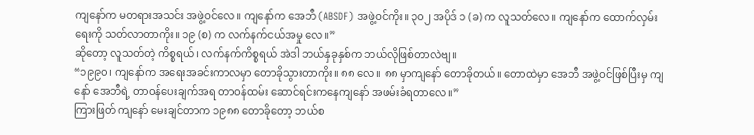ကျနော်က မတရားအသင်း အဖွဲ့ဝင်လေ။ ကျနော်က အေဘီ (ABSDF) အဖွဲ့ဝင်ကိုး။ ၃၀၂ အပိုဒ် ၁ (ခ) က လူသတ်လေ။ ကျနော်က ထောက်လှမ်းရေးကို သတ်လာတာကိုး။ ၁၉ (စ) က လက်နက်ငယ်အမှု လေ။”
ဆိုတော့ လူသတ်တဲ့ ကိစ္စရယ်၊ လက်နက်ကိစ္စရယ် အဲဒါ ဘယ်နှခုနှစ်က ဘယ်လိုဖြစ်တာလဲဗျ။
“၁၉၉၀၊ ကျနော်က အရေးအခင်းကာလမှာ တောခိုသွားတာကိုး။ ၈၈ လေ။ ၈၈ မှာကျနော် တောခိုတယ်။ တောထဲမှာ အေဘီ အဖွဲ့ဝင်ဖြစ်ပြီးမှ ကျနော် အေဘီရဲ့ တာဝန်ပေးချက်အရ တာဝန်ထမ်း ဆောင်ရင်းကနေကျနော် အဖမ်းခံရတာလေ။”
ကြားဖြတ် ကျနော် မေးချင်တာက ၁၉၈၈ တောခိုတော့ ဘယ်စ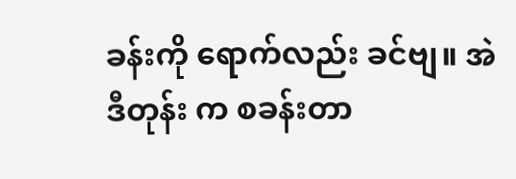ခန်းကို ရောက်လည်း ခင်ဗျ။ အဲဒီတုန်း က စခန်းတာ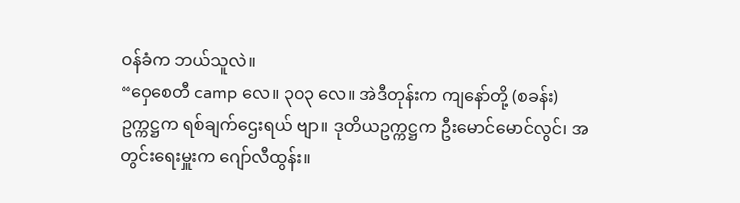ဝန်ခံက ဘယ်သူလဲ။
“ဝှေစေတီ camp လေ။ ၃၀၃ လေ။ အဲဒီတုန်းက ကျနော်တို့ (စခန်း) ဥက္ကဋ္ဌက ရစ်ချက်ဌေးရယ် ဗျာ။ ဒုတိယဥက္ကဋ္ဌက ဦးမောင်မောင်လွင်၊ အတွင်းရေးမှူးက ဂျော်လီထွန်း။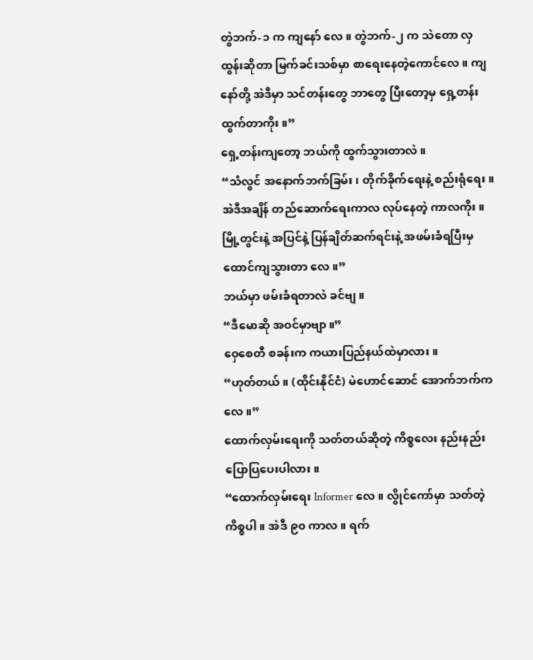တွဲဘက်-၁ က ကျနော် လေ။ တွဲဘက်-၂ က သဲတော လှထွန်းဆိုတာ မြက်ခင်းသစ်မှာ စာရေးနေတဲ့ကောင်လေ။ ကျနော်တို့ အဲဒီမှာ သင်တန်းတွေ ဘာတွေ ပြီးတော့မှ ရှေ့တန်းထွက်တာကိုး။”
ရှေ့တန်းကျတော့ ဘယ်ကို ထွက်သွားတာလဲ။
“သံလွင် အနောက်ဘက်ခြမ်း၊ တိုက်ခိုက်ရေးနဲ့ စည်းရုံရေး။ အဲဒီအချိန် တည်ဆောက်ရေးကာလ လုပ်နေတဲ့ ကာလကိုး။ မြို့တွင်းနဲ့ အပြင်နဲ့ ပြန်ချိတ်ဆက်ရင်းနဲ့ အဖမ်းခံရပြီးမှ ထောင်ကျသွားတာ လေ။”
ဘယ်မှာ ဖမ်းခံရတာလဲ ခင်ဗျ။
“ဒီမောဆို အဝင်မှာဗျာ။”
ဝှေစေတီ စခန်းက ကယားပြည်နယ်ထဲမှာလား။
“ဟုတ်တယ်။ (ထိုင်းနိုင်ငံ) မဲဟောင်ဆောင် အောက်ဘက်ကလေ။”
ထောက်လှမ်းရေးကို သတ်တယ်ဆိုတဲ့ ကိစ္စလေး နည်းနည်းပြောပြပေးပါလား။
“ထောက်လှမ်းရေး Informer လေ။ လွိုင်ကော်မှာ သတ်တဲ့ ကိစ္စပါ။ အဲဒီ ၉၀ ကာလ။ ရက်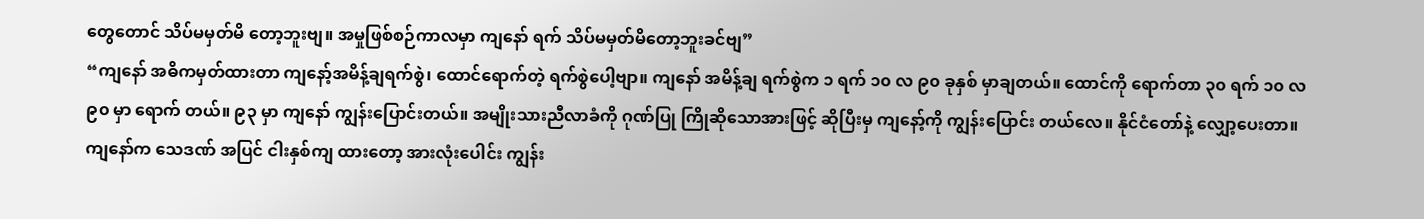တွေတောင် သိပ်မမှတ်မိ တော့ဘူးဗျ။ အမှုဖြစ်စဉ်ကာလမှာ ကျနော် ရက် သိပ်မမှတ်မိတော့ဘူးခင်ဗျ”
“ကျနော် အဓိကမှတ်ထားတာ ကျနော့်အမိန့်ချရက်စွဲ၊ ထောင်ရောက်တဲ့ ရက်စွဲပေါ့ဗျာ။ ကျနော် အမိန့်ချ ရက်စွဲက ၁ ရက် ၁၀ လ ၉၀ ခုနှစ် မှာချတယ်။ ထောင်ကို ရောက်တာ ၃၀ ရက် ၁၀ လ ၉၀ မှာ ရောက် တယ်။ ၉၃ မှာ ကျနော် ကျွန်းပြောင်းတယ်။ အမျိုးသားညီလာခံကို ဂုဏ်ပြု ကြိုဆိုသောအားဖြင့် ဆိုပြီးမှ ကျနော့်ကို ကျွန်းပြောင်း တယ်လေ။ နိုင်ငံတော်နဲ့ လျှော့ပေးတာ။ ကျနော်က သေဒဏ် အပြင် ငါးနှစ်ကျ ထားတော့ အားလုံးပေါင်း ကျွန်း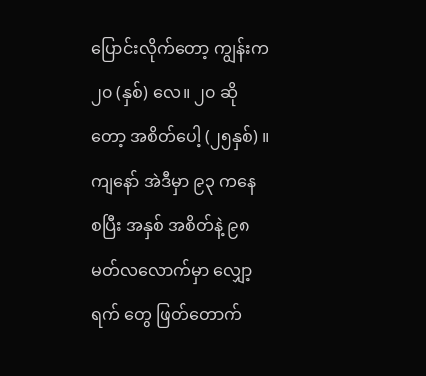ပြောင်းလိုက်တော့ ကျွန်းက ၂၀ (နှစ်) လေ။ ၂၀ ဆို တော့ အစိတ်ပေါ့ (၂၅နှစ်) ။ ကျနော် အဲဒီမှာ ၉၃ ကနေ စပြီး အနှစ် အစိတ်နဲ့ ၉၈ မတ်လလောက်မှာ လျှော့ရက် တွေ ဖြတ်တောက်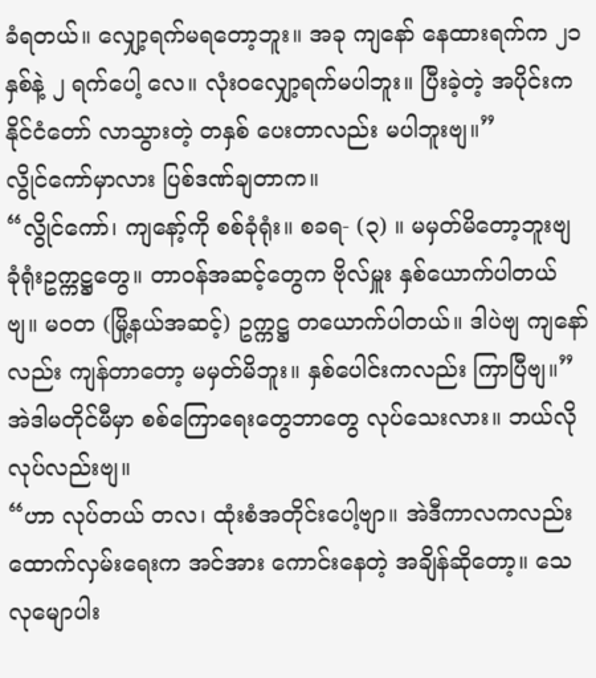ခံရတယ်။ လျှော့ရက်မရတော့ဘူး။ အခု ကျနော် နေထားရက်က ၂၁ နှစ်နဲ့ ၂ ရက်ပေါ့ လေ။ လုံးဝလျှော့ရက်မပါဘူး။ ပြီးခဲ့တဲ့ အပိုင်းက နိုင်ငံတော် လာသွားတဲ့ တနှစ် ပေးတာလည်း မပါဘူးဗျ။”
လွိုင်ကော်မှာလား ပြစ်ဒဏ်ချတာက။
“လွိုင်ကော်၊ ကျနော့်ကို စစ်ခုံရုံး။ စခရ- (၃) ။ မမှတ်မိတော့ဘူးဗျ ခုံရုံးဥက္ကဋ္ဌတွေ။ တာဝန်အဆင့်တွေက ဗိုလ်မှူး နှစ်ယောက်ပါတယ်ဗျ။ မဝတ (မြို့နယ်အဆင့်) ဥက္ကဋ္ဌ တယောက်ပါတယ်။ ဒါပဲဗျ ကျနော်လည်း ကျန်တာတော့ မမှတ်မိဘူး။ နှစ်ပေါင်းကလည်း ကြာပြီဗျ။”
အဲဒါမတိုင်မီမှာ စစ်ကြောရေးတွေဘာတွေ လုပ်သေးလား။ ဘယ်လိုလုပ်လည်းဗျ။
“ဟာ လုပ်တယ် တလ၊ ထုံးစံအတိုင်းပေါ့ဗျာ။ အဲဒီကာလကလည်း ထောက်လှမ်းရေးက အင်အား ကောင်းနေတဲ့ အချိန်ဆိုတော့။ သေလုမျောပါး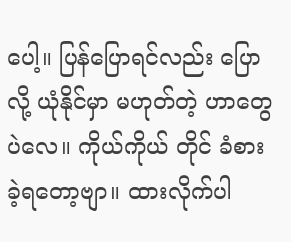ပေါ့။ ပြန်ပြောရင်လည်း ပြောလို့ ယုံနိုင်မှာ မဟုတ်တဲ့ ဟာတွေပဲလေ။ ကိုယ်ကိုယ် တိုင် ခံစားခဲ့ရတော့ဗျာ။ ထားလိုက်ပါ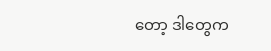တော့ ဒါတွေက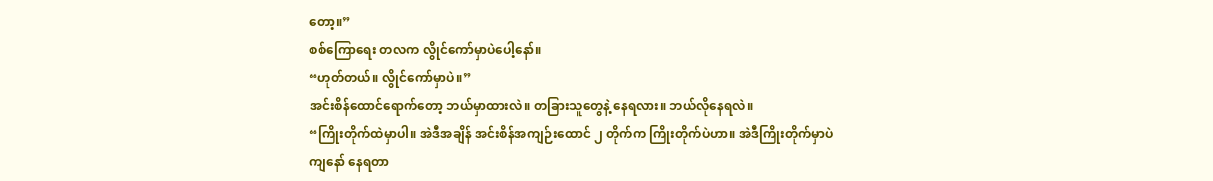တော့။”
စစ်ကြောရေး တလက လွိုင်ကော်မှာပဲပေါ့နော်။
“ဟုတ်တယ်။ လွိုင်ကော်မှာပဲ။”
အင်းစိန်ထောင်ရောက်တော့ ဘယ်မှာထားလဲ။ တခြားသူတွေနဲ့ နေရလား။ ဘယ်လိုနေရလဲ။
“ကြိုးတိုက်ထဲမှာပါ။ အဲဒီအချိန် အင်းစိန်အကျဉ်းထောင် ၂ တိုက်က ကြိုးတိုက်ပဲဟာ။ အဲဒီကြိုးတိုက်မှာပဲ ကျနော် နေရတာ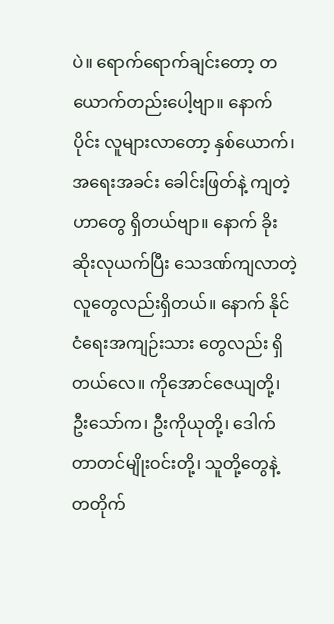ပဲ။ ရောက်ရောက်ချင်းတော့ တယောက်တည်းပေါ့ဗျာ။ နောက်ပိုင်း လူများလာတော့ နှစ်ယောက်၊ အရေးအခင်း ခေါင်းဖြတ်နဲ့ ကျတဲ့ဟာတွေ ရှိတယ်ဗျာ။ နောက် ခိုးဆိုးလုယက်ပြီး သေဒဏ်ကျလာတဲ့ လူတွေလည်းရှိတယ်။ နောက် နိုင်ငံရေးအကျဉ်းသား တွေလည်း ရှိတယ်လေ။ ကိုအောင်ဇေယျတို့၊ ဦးသော်က၊ ဦးကိုယုတို့၊ ဒေါက်တာတင်မျိုးဝင်းတို့၊ သူတို့တွေနဲ့ တတိုက်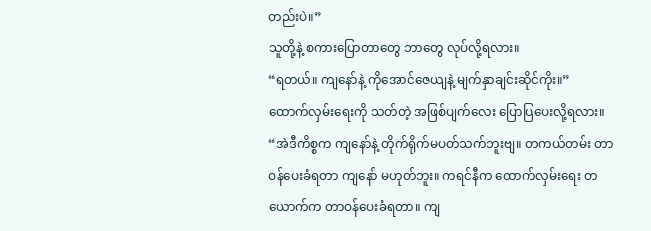တည်းပဲ။”
သူတို့နဲ့ စကားပြောတာတွေ ဘာတွေ လုပ်လို့ရလား။
“ရတယ်။ ကျနော်နဲ့ ကိုအောင်ဇေယျနဲ့ မျက်နှာချင်းဆိုင်ကိုး။”
ထောက်လှမ်းရေးကို သတ်တဲ့ အဖြစ်ပျက်လေး ပြောပြပေးလို့ရလား။
“အဲဒီကိစ္စက ကျနော်နဲ့ တိုက်ရိုက်မပတ်သက်ဘူးဗျ။ တကယ်တမ်း တာဝန်ပေးခံရတာ ကျနော် မဟုတ်ဘူး။ ကရင်နီက ထောက်လှမ်းရေး တယောက်က တာဝန်ပေးခံရတာ။ ကျ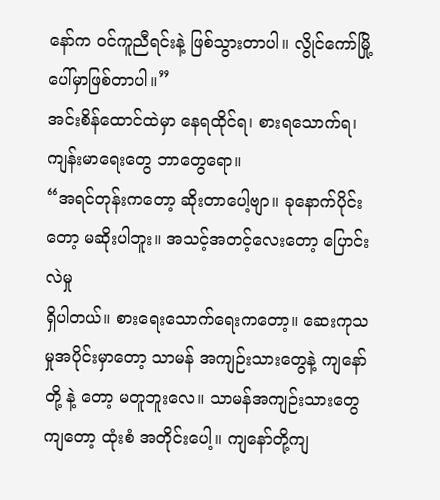နော်က ဝင်ကူညီရင်းနဲ့ ဖြစ်သွားတာပါ။ လွိုင်ကော်မြို့ပေါ်မှာဖြစ်တာပါ။”
အင်းစိန်ထောင်ထဲမှာ နေရထိုင်ရ၊ စားရသောက်ရ၊ ကျန်းမာရေးတွေ ဘာတွေရော။
“အရင်တုန်းကတော့ ဆိုးတာပေါ့ဗျာ။ ခုနောက်ပိုင်းတော့ မဆိုးပါဘူး။ အသင့်အတင့်လေးတော့ ပြောင်းလဲမှု
ရှိပါတယ်။ စားရေးသောက်ရေးကတော့။ ဆေးကုသမှုအပိုင်းမှာတော့ သာမန် အကျဉ်းသားတွေနဲ့ ကျနော်တို့ နဲ့ တော့ မတူဘူးလေ။ သာမန်အကျဉ်းသားတွေကျတော့ ထုံးစံ အတိုင်းပေါ့။ ကျနော်တို့ကျ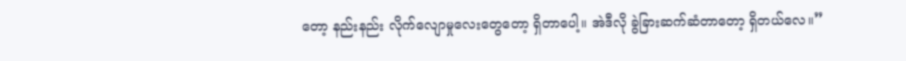တော့ နည်းနည်း လိုက်လျောမှုလေးတွေတော့ ရှိတာပေါ့။ အဲဒီလို ခွဲခြားဆက်ဆံတာတော့ ရှိတယ်လေ။”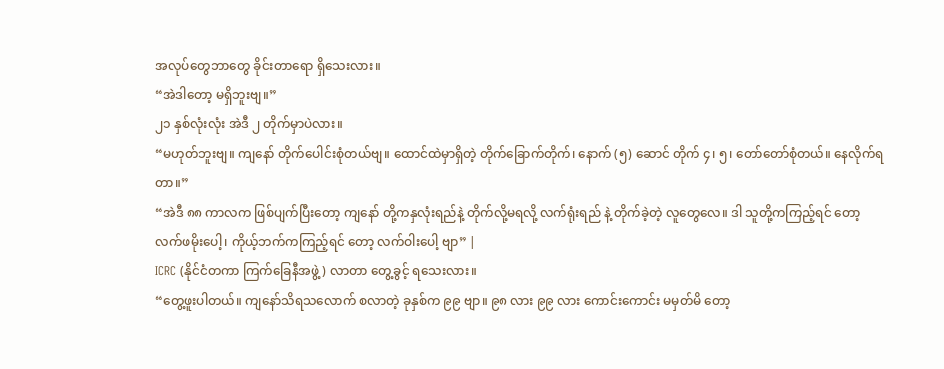အလုပ်တွေဘာတွေ ခိုင်းတာရော ရှိသေးလား။
“အဲဒါတော့ မရှိဘူးဗျ။”
၂၁ နှစ်လုံးလုံး အဲဒီ ၂ တိုက်မှာပဲလား။
“မဟုတ်ဘူးဗျ။ ကျနော် တိုက်ပေါင်းစုံတယ်ဗျ။ ထောင်ထဲမှာရှိတဲ့ တိုက်ခြောက်တိုက်၊ နောက် (၅) ဆောင် တိုက် ၄၊ ၅၊ တော်တော်စုံတယ်။ နေလိုက်ရတာ။”
“အဲဒီ ၈၈ ကာလက ဖြစ်ပျက်ပြီးတော့ ကျနော် တို့ကနှလုံးရည်နဲ့ တိုက်လို့မရလို့ လက်ရုံးရည် နဲ့ တိုက်ခဲ့တဲ့ လူတွေလေ။ ဒါ သူတို့ကကြည့်ရင် တော့ လက်ဖမိုးပေါ့၊ ကိုယ့်ဘက်ကကြည့်ရင် တော့ လက်ဝါးပေါ့ ဗျာ” |
ICRC (နိုင်ငံတကာ ကြက်ခြေနီအဖွဲ့) လာတာ တွေ့ခွင့် ရသေးလား။
“တွေ့ဖူးပါတယ်။ ကျနော်သိရသလောက် စလာတဲ့ ခုနှစ်က ၉၉ ဗျာ။ ၉၈ လား ၉၉ လား ကောင်းကောင်း မမှတ်မိ တော့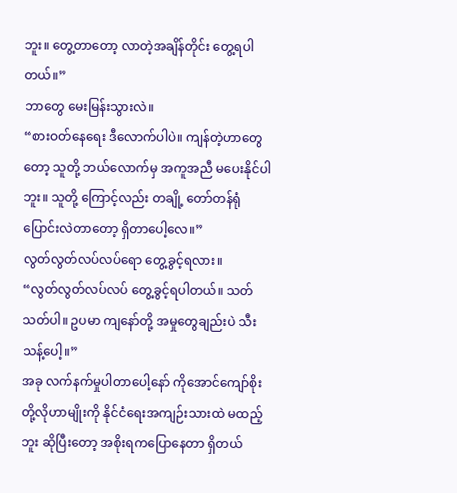ဘူး။ တွေ့တာတော့ လာတဲ့အချိန်တိုင်း တွေ့ရပါတယ်။”
ဘာတွေ မေးမြန်းသွားလဲ။
“စားဝတ်နေရေး ဒီလောက်ပါပဲ။ ကျန်တဲ့ဟာတွေတော့ သူတို့ ဘယ်လောက်မှ အကူအညီ မပေးနိုင်ပါဘူး။ သူတို့ ကြောင့်လည်း တချို့ တော်တန်ရုံပြောင်းလဲတာတော့ ရှိတာပေါ့လေ။”
လွတ်လွတ်လပ်လပ်ရော တွေ့ခွင့်ရလား။
“လွတ်လွတ်လပ်လပ် တွေ့ခွင့်ရပါတယ်။ သတ်သတ်ပါ။ ဥပမာ ကျနော်တို့ အမှုတွေချည်းပဲ သီးသန့်ပေါ့။”
အခု လက်နက်မှုပါတာပေါ့နော် ကိုအောင်ကျော်စိုးတို့လိုဟာမျိုးကို နိုင်ငံရေးအကျဉ်းသားထဲ မထည့်ဘူး ဆိုပြီးတော့ အစိုးရကပြောနေတာ ရှိတယ်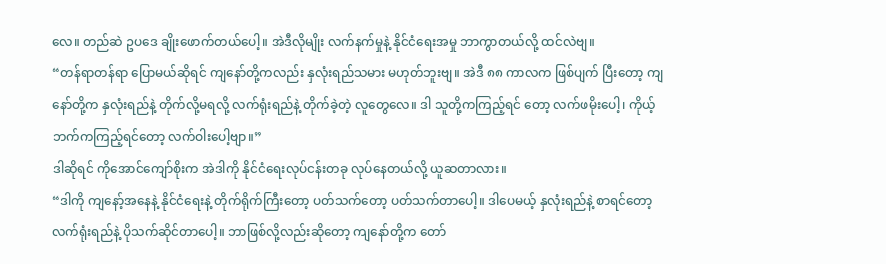လေ။ တည်ဆဲ ဥပဒေ ချိုးဖောက်တယ်ပေါ့။ အဲဒီလိုမျိုး လက်နက်မှုနဲ့ နိုင်ငံရေးအမှု ဘာကွာတယ်လို့ ထင်လဲဗျ။
“တန်ရာတန်ရာ ပြောမယ်ဆိုရင် ကျနော်တို့ကလည်း နှလုံးရည်သမား မဟုတ်ဘူးဗျ။ အဲဒီ ၈၈ ကာလက ဖြစ်ပျက် ပြီးတော့ ကျနော်တို့က နှလုံးရည်နဲ့ တိုက်လို့မရလို့ လက်ရုံးရည်နဲ့ တိုက်ခဲ့တဲ့ လူတွေလေ။ ဒါ သူတို့ကကြည့်ရင် တော့ လက်ဖမိုးပေါ့၊ ကိုယ့်ဘက်ကကြည့်ရင်တော့ လက်ဝါးပေါ့ဗျာ။”
ဒါဆိုရင် ကိုအောင်ကျော်စိုးက အဲဒါကို နိုင်ငံရေးလုပ်ငန်းတခု လုပ်နေတယ်လို့ ယူဆတာလား။
“ဒါကို ကျနော့်အနေနဲ့ နိုင်ငံရေးနဲ့ တိုက်ရိုက်ကြီးတော့ ပတ်သက်တော့ ပတ်သက်တာပေါ့။ ဒါပေမယ့် နှလုံးရည်နဲ့ စာရင်တော့ လက်ရုံးရည်နဲ့ ပိုသက်ဆိုင်တာပေါ့။ ဘာဖြစ်လို့လည်းဆိုတော့ ကျနော်တို့က တော်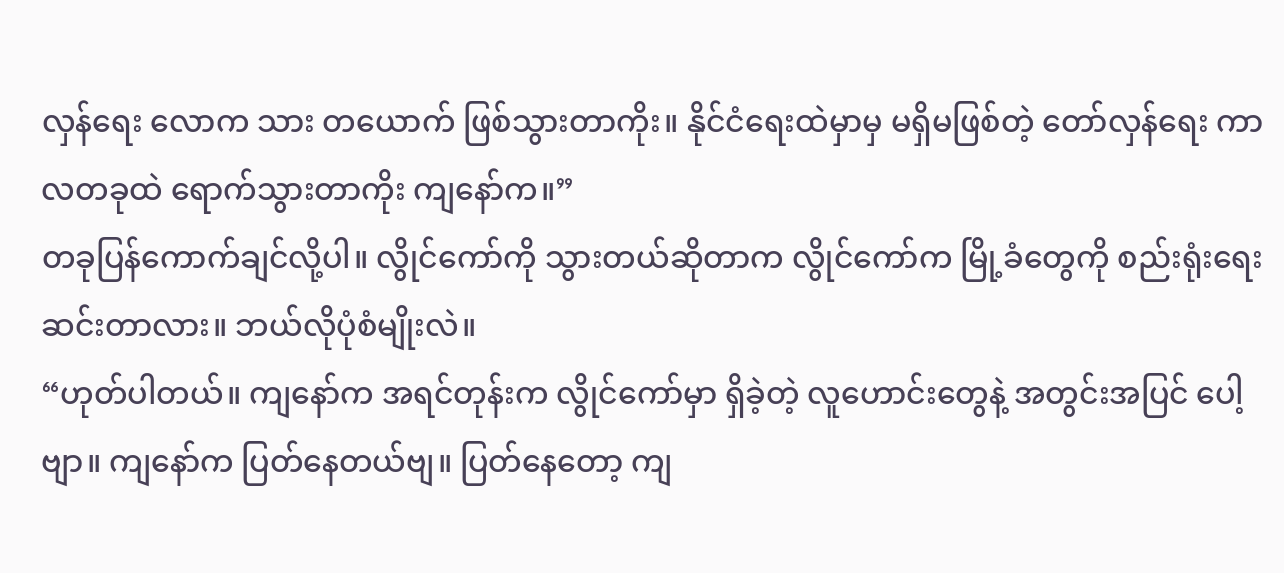လှန်ရေး လောက သား တယောက် ဖြစ်သွားတာကိုး။ နိုင်ငံရေးထဲမှာမှ မရှိမဖြစ်တဲ့ တော်လှန်ရေး ကာလတခုထဲ ရောက်သွားတာကိုး ကျနော်က။”
တခုပြန်ကောက်ချင်လို့ပါ။ လွိုင်ကော်ကို သွားတယ်ဆိုတာက လွိုင်ကော်က မြို့ခံတွေကို စည်းရုံးရေး ဆင်းတာလား။ ဘယ်လိုပုံစံမျိုးလဲ။
“ဟုတ်ပါတယ်။ ကျနော်က အရင်တုန်းက လွိုင်ကော်မှာ ရှိခဲ့တဲ့ လူဟောင်းတွေနဲ့ အတွင်းအပြင် ပေါ့ဗျာ။ ကျနော်က ပြတ်နေတယ်ဗျ။ ပြတ်နေတော့ ကျ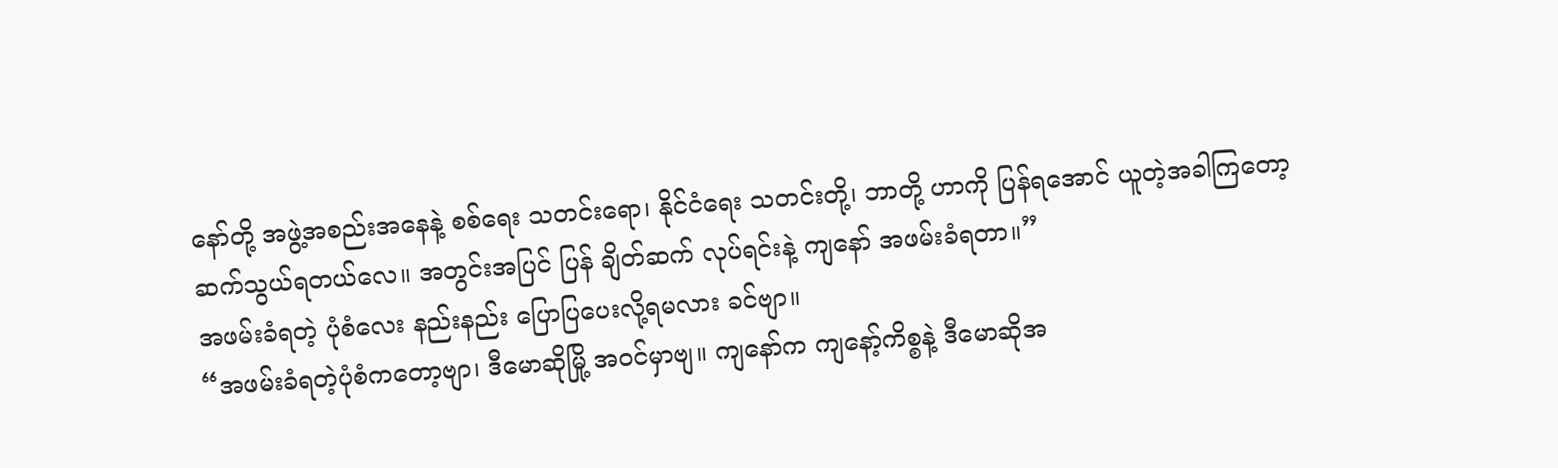နော်တို့ အဖွဲ့အစည်းအနေနဲ့ စစ်ရေး သတင်းရော၊ နိုင်ငံရေး သတင်းတို့၊ ဘာတို့ ဟာကို ပြန်ရအောင် ယူတဲ့အခါကြတော့ ဆက်သွယ်ရတယ်လေ။ အတွင်းအပြင် ပြန် ချိတ်ဆက် လုပ်ရင်းနဲ့ ကျနော် အဖမ်းခံရတာ။”
အဖမ်းခံရတဲ့ ပုံစံလေး နည်းနည်း ပြောပြပေးလို့ရမလား ခင်ဗျာ။
“အဖမ်းခံရတဲ့ပုံစံကတော့ဗျာ၊ ဒီမောဆိုမြို့ အဝင်မှာဗျ။ ကျနော်က ကျနော့်ကိစ္စနဲ့ ဒီမောဆိုအ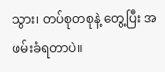သွား၊ တပ်စုတစုနဲ့ တွေ့ပြီး အဖမ်းခံရတာပဲ။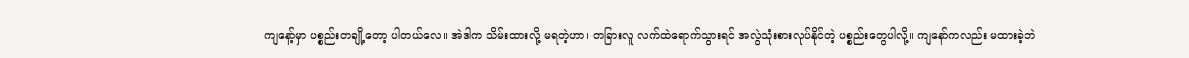ကျနော့်မှာ ပစ္စည်းတချို့တော့ ပါတယ်လေ။ အဲဒါက သိမ်းထားလို့ မရတဲ့ဟာ၊ တခြားလူ လက်ထဲရောက်သွားရင် အလွဲသုံးစားလုပ်နိုင်တဲ့ ပစ္စည်းတွေပါလို့။ ကျနော်ကလည်း မထားခဲ့ဘဲ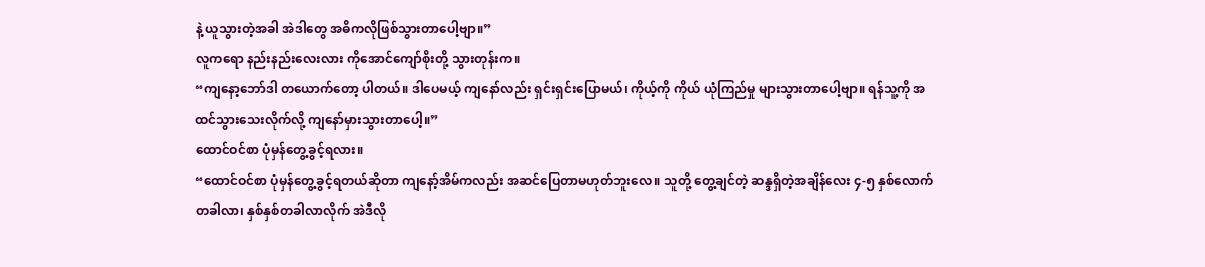နဲ့ ယူသွားတဲ့အခါ အဲဒါတွေ အဓိကလိုဖြစ်သွားတာပေါ့ဗျာ။”
လူကရော နည်းနည်းလေးလား ကိုအောင်ကျော်စိုးတို့ သွားတုန်းက။
“ကျနော့ဘော်ဒါ တယောက်တော့ ပါတယ်။ ဒါပေမယ့် ကျနော်လည်း ရှင်းရှင်းပြောမယ်၊ ကိုယ့်ကို ကိုယ် ယုံကြည်မှု များသွားတာပေါ့ဗျာ။ ရန်သူ့ကို အထင်သွားသေးလိုက်လို့ ကျနော်မှားသွားတာပေါ့။”
ထောင်ဝင်စာ ပုံမှန်တွေ့ခွင့်ရလား။
“ထောင်ဝင်စာ ပုံမှန်တွေ့ခွင့်ရတယ်ဆိုတာ ကျနော့်အိမ်ကလည်း အဆင်ပြေတာမဟုတ်ဘူးလေ။ သူတို့ တွေ့ချင်တဲ့ ဆန္ဒရှိတဲ့အချိန်လေး ၄-၅ နှစ်လောက် တခါလာ၊ နှစ်နှစ်တခါလာလိုက် အဲဒီလို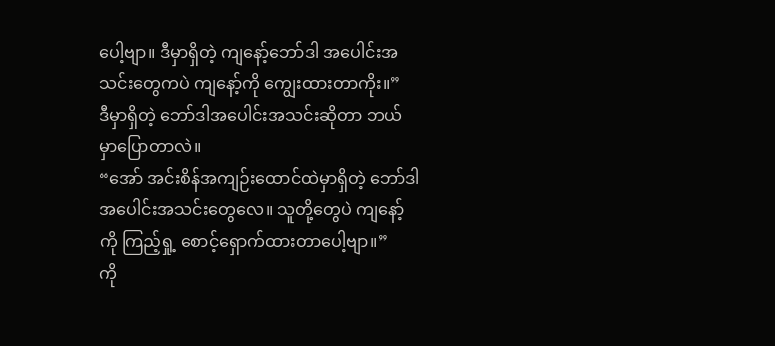ပေါ့ဗျာ။ ဒီမှာရှိတဲ့ ကျနော့်ဘော်ဒါ အပေါင်းအသင်းတွေကပဲ ကျနော့်ကို ကျွေးထားတာကိုး။”
ဒီမှာရှိတဲ့ ဘော်ဒါအပေါင်းအသင်းဆိုတာ ဘယ်မှာပြောတာလဲ။
“အော် အင်းစိန်အကျဉ်းထောင်ထဲမှာရှိတဲ့ ဘော်ဒါအပေါင်းအသင်းတွေလေ။ သူတို့တွေပဲ ကျနော့်ကို ကြည့်ရှု့ စောင့်ရှောက်ထားတာပေါ့ဗျာ။”
ကို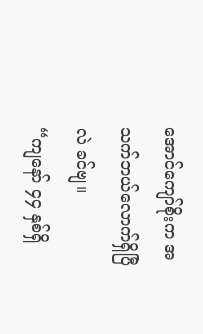အောင်ကျော်စိုးက အသက်ဘယ်လောက်ရှိပြီလဲ ခင်ဗျ။
“ကျနော် ၄၄ နှစ်ရှိ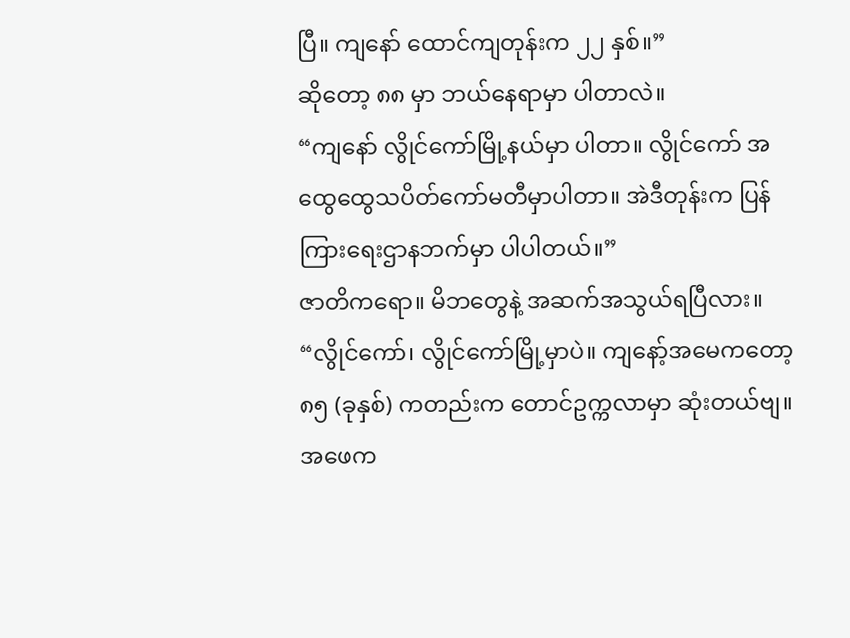ပြီ။ ကျနော် ထောင်ကျတုန်းက ၂၂ နှစ်။”
ဆိုတော့ ၈၈ မှာ ဘယ်နေရာမှာ ပါတာလဲ။
“ကျနော် လွိုင်ကော်မြို့နယ်မှာ ပါတာ။ လွိုင်ကော် အထွေထွေသပိတ်ကော်မတီမှာပါတာ။ အဲဒီတုန်းက ပြန်ကြားရေးဌာနဘက်မှာ ပါပါတယ်။”
ဇာတိကရော။ မိဘတွေနဲ့ အဆက်အသွယ်ရပြီလား။
“လွိုင်ကော်၊ လွိုင်ကော်မြို့မှာပဲ။ ကျနော့်အမေကတော့ ၈၅ (ခုနှစ်) ကတည်းက တောင်ဥက္ကလာမှာ ဆုံးတယ်ဗျ။ အဖေက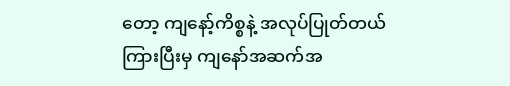တော့ ကျနော့်ကိစ္စနဲ့ အလုပ်ပြုတ်တယ် ကြားပြီးမှ ကျနော်အဆက်အ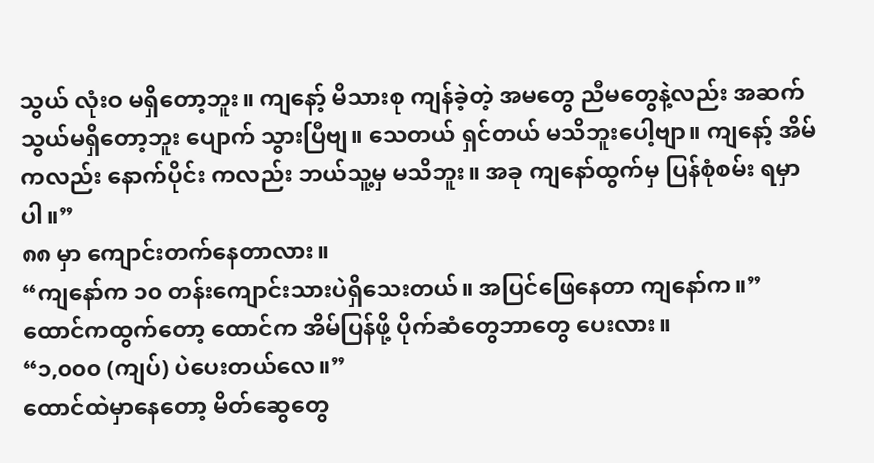သွယ် လုံးဝ မရှိတော့ဘူး။ ကျနော့် မိသားစု ကျန်ခဲ့တဲ့ အမတွေ ညီမတွေနဲ့လည်း အဆက်သွယ်မရှိတော့ဘူး ပျောက် သွားပြီဗျ။ သေတယ် ရှင်တယ် မသိဘူးပေါ့ဗျာ။ ကျနော့် အိမ်ကလည်း နောက်ပိုင်း ကလည်း ဘယ်သူ့မှ မသိဘူး။ အခု ကျနော်ထွက်မှ ပြန်စုံစမ်း ရမှာပါ။”
၈၈ မှာ ကျောင်းတက်နေတာလား။
“ကျနော်က ၁၀ တန်းကျောင်းသားပဲရှိသေးတယ်။ အပြင်ဖြေနေတာ ကျနော်က။”
ထောင်ကထွက်တော့ ထောင်က အိမ်ပြန်ဖို့ ပိုက်ဆံတွေဘာတွေ ပေးလား။
“၁,၀၀၀ (ကျပ်) ပဲပေးတယ်လေ။”
ထောင်ထဲမှာနေတော့ မိတ်ဆွေတွေ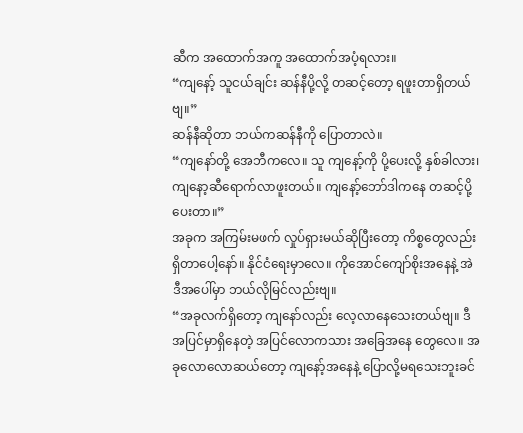ဆီက အထောက်အကူ အထောက်အပံ့ရလား။
“ကျနော့် သူငယ်ချင်း ဆန်နီပို့လို့ တဆင့်တော့ ရဖူးတာရှိတယ်ဗျ။”
ဆန်နီဆိုတာ ဘယ်ကဆန်နီကို ပြောတာလဲ။
“ကျနော်တို့ အေဘီကလေ။ သူ ကျနော့်ကို ပို့ပေးလို့ နှစ်ခါလား၊ ကျနော့ဆီရောက်လာဖူးတယ်။ ကျနော့်ဘော်ဒါကနေ တဆင့်ပို့ပေးတာ။”
အခုက အကြမ်းမဖက် လှုပ်ရှားမယ်ဆိုပြီးတော့ ကိစ္စတွေလည်း ရှိတာပေါ့နော်။ နိုင်ငံရေးမှာလေ။ ကိုအောင်ကျော်စိုးအနေနဲ့ အဲဒီအပေါ်မှာ ဘယ်လိုမြင်လည်းဗျ။
“အခုလက်ရှိတော့ ကျနော်လည်း လေ့လာနေသေးတယ်ဗျ။ ဒီအပြင်မှာရှိနေတဲ့ အပြင်လောကသား အခြေအနေ တွေလေ။ အခုလောလောဆယ်တော့ ကျနော့်အနေနဲ့ ပြောလို့မရသေးဘူးခင်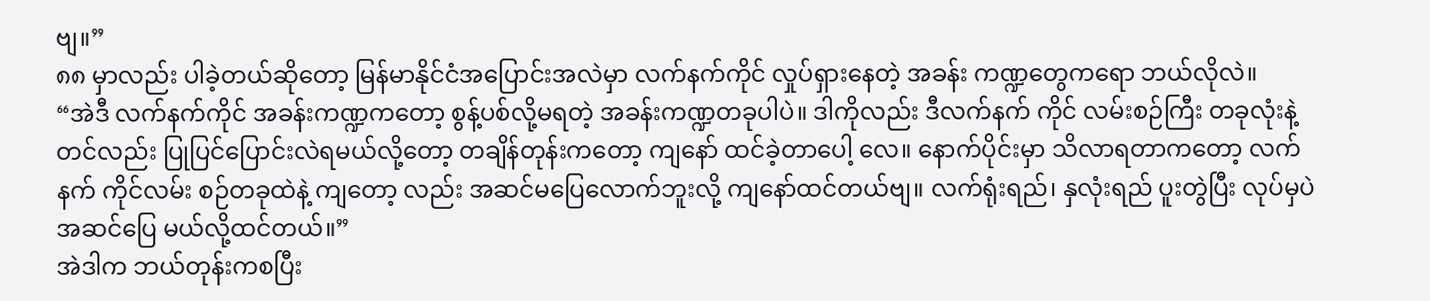ဗျ။”
၈၈ မှာလည်း ပါခဲ့တယ်ဆိုတော့ မြန်မာနိုင်ငံအပြောင်းအလဲမှာ လက်နက်ကိုင် လှုပ်ရှားနေတဲ့ အခန်း ကဏ္ဍတွေကရော ဘယ်လိုလဲ။
“အဲဒီ လက်နက်ကိုင် အခန်းကဏ္ဍကတော့ စွန့်ပစ်လို့မရတဲ့ အခန်းကဏ္ဍတခုပါပဲ။ ဒါကိုလည်း ဒီလက်နက် ကိုင် လမ်းစဉ်ကြီး တခုလုံးနဲ့တင်လည်း ပြုပြင်ပြောင်းလဲရမယ်လို့တော့ တချိန်တုန်းကတော့ ကျနော် ထင်ခဲ့တာပေါ့ လေ။ နောက်ပိုင်းမှာ သိလာရတာကတော့ လက်နက် ကိုင်လမ်း စဉ်တခုထဲနဲ့ ကျတော့ လည်း အဆင်မပြေလောက်ဘူးလို့ ကျနော်ထင်တယ်ဗျ။ လက်ရုံးရည်၊ နှလုံးရည် ပူးတွဲပြီး လုပ်မှပဲ အဆင်ပြေ မယ်လို့ထင်တယ်။”
အဲဒါက ဘယ်တုန်းကစပြီး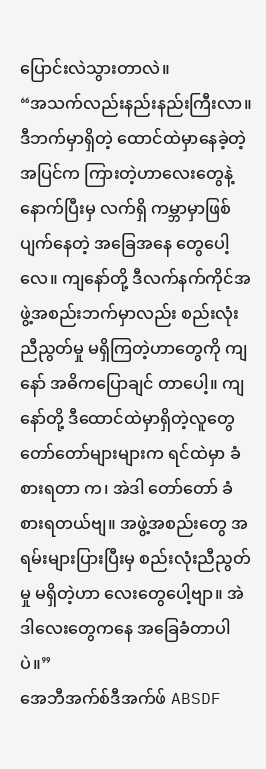ပြောင်းလဲသွားတာလဲ။
“အသက်လည်းနည်းနည်းကြီးလာ။ ဒီဘက်မှာရှိတဲ့ ထောင်ထဲမှာနေခဲ့တဲ့ အပြင်က ကြားတဲ့ဟာလေးတွေနဲ့ နောက်ပြီးမှ လက်ရှိ ကမ္ဘာမှာဖြစ်ပျက်နေတဲ့ အခြေအနေ တွေပေါ့လေ။ ကျနော်တို့ ဒီလက်နက်ကိုင်အဖွဲ့အစည်းဘက်မှာလည်း စည်းလုံးညီညွတ်မှု မရှိကြတဲ့ဟာတွေကို ကျနော် အဓိကပြောချင် တာပေါ့။ ကျနော်တို့ ဒီထောင်ထဲမှာရှိတဲ့လူတွေ တော်တော်များများက ရင်ထဲမှာ ခံစားရတာ က၊ အဲဒါ တော်တော် ခံစားရတယ်ဗျ။ အဖွဲ့အစည်းတွေ အရမ်းများပြားပြီးမှ စည်းလုံးညီညွတ်မှု မရှိတဲ့ဟာ လေးတွေပေါ့ဗျာ။ အဲဒါလေးတွေကနေ အခြေခံတာပါပဲ။”
အေဘီအက်စ်ဒီအက်ဖ် ABSDF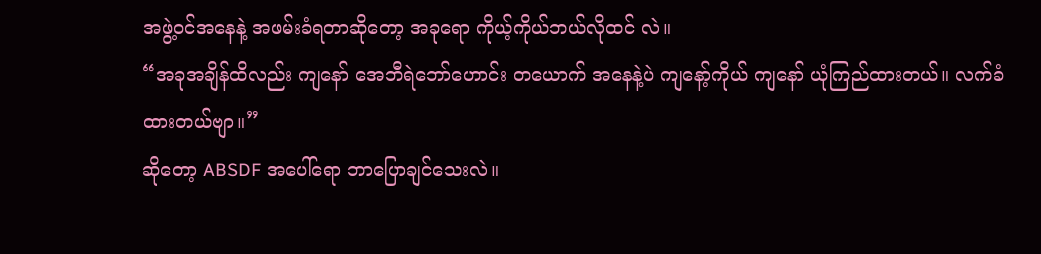အဖွဲ့ဝင်အနေနဲ့ အဖမ်းခံရတာဆိုတော့ အခုရော ကိုယ့်ကိုယ်ဘယ်လိုထင် လဲ။
“အခုအချိန်ထိလည်း ကျနော် အေဘီရဲဘော်ဟောင်း တယောက် အနေနဲ့ပဲ ကျနော့်ကိုယ် ကျနော် ယုံကြည်ထားတယ်။ လက်ခံထားတယ်ဗျာ။”
ဆိုတော့ ABSDF အပေါ်ရော ဘာပြောချင်သေးလဲ။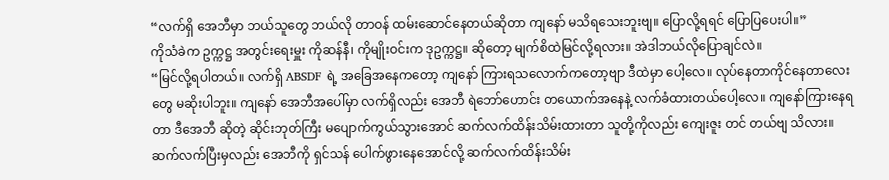“လက်ရှိ အေဘီမှာ ဘယ်သူတွေ ဘယ်လို တာဝန် ထမ်းဆောင်နေတယ်ဆိုတာ ကျနော် မသိရသေးဘူးဗျ။ ပြောလို့ရရင် ပြောပြပေးပါ။”
ကိုသံခဲက ဥက္ကဋ္ဌ အတွင်းရေးမှူး ကိုဆန်နီ၊ ကိုမျိုးဝင်းက ဒုဥက္ကဋ္ဌ။ ဆိုတော့ မျက်စိထဲမြင်လို့ရလား။ အဲဒါဘယ်လိုပြောချင်လဲ။
“မြင်လို့ရပါတယ်။ လက်ရှိ ABSDF ရဲ့ အခြေအနေကတော့ ကျနော် ကြားရသလောက်ကတော့ဗျာ ဒီထဲမှာ ပေါ့လေ။ လုပ်နေတာကိုင်နေတာလေးတွေ မဆိုးပါဘူး။ ကျနော် အေဘီအပေါ်မှာ လက်ရှိလည်း အေဘီ ရဲဘော်ဟောင်း တယောက်အနေနဲ့ လက်ခံထားတယ်ပေါ့လေ။ ကျနော်ကြားနေရ တာ ဒီအေဘီ ဆိုတဲ့ ဆိုင်းဘုတ်ကြီး မပျောက်ကွယ်သွားအောင် ဆက်လက်ထိန်းသိမ်းထားတာ သူတို့ကိုလည်း ကျေးဇူး တင် တယ်ဗျ သိလား။ ဆက်လက်ပြီးမှလည်း အေဘီကို ရှင်သန် ပေါက်ဖွားနေအောင်လို့ ဆက်လက်ထိန်းသိမ်း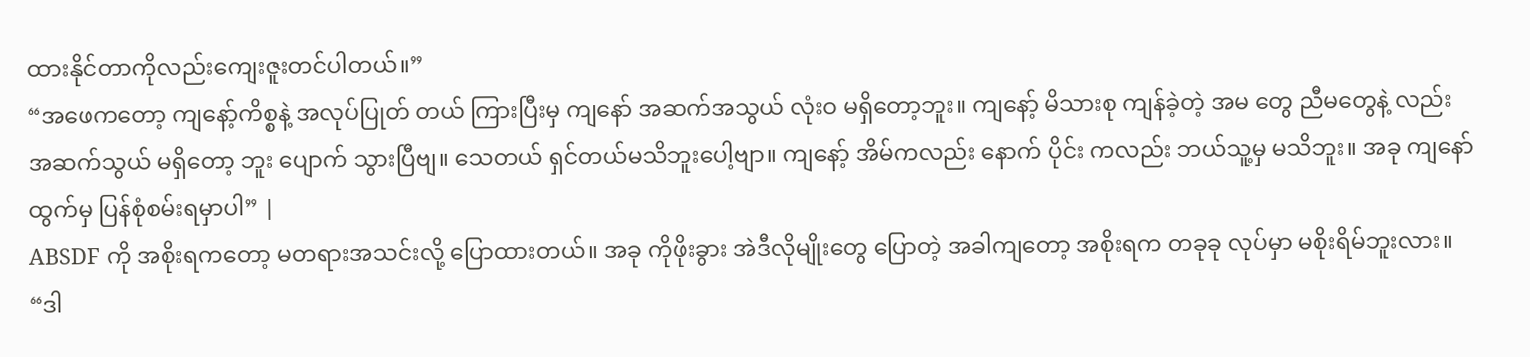ထားနိုင်တာကိုလည်းကျေးဇူးတင်ပါတယ်။”
“အဖေကတော့ ကျနော့်ကိစ္စနဲ့ အလုပ်ပြုတ် တယ် ကြားပြီးမှ ကျနော် အဆက်အသွယ် လုံးဝ မရှိတော့ဘူး။ ကျနော့် မိသားစု ကျန်ခဲ့တဲ့ အမ တွေ ညီမတွေနဲ့ လည်း အဆက်သွယ် မရှိတော့ ဘူး ပျောက် သွားပြီဗျ။ သေတယ် ရှင်တယ်မသိဘူးပေါ့ဗျာ။ ကျနော့် အိမ်ကလည်း နောက် ပိုင်း ကလည်း ဘယ်သူ့မှ မသိဘူး။ အခု ကျနော် ထွက်မှ ပြန်စုံစမ်းရမှာပါ” |
ABSDF ကို အစိုးရကတော့ မတရားအသင်းလို့ ပြောထားတယ်။ အခု ကိုဖိုးခွား အဲဒီလိုမျိုးတွေ ပြောတဲ့ အခါကျတော့ အစိုးရက တခုခု လုပ်မှာ မစိုးရိမ်ဘူးလား။
“ဒါ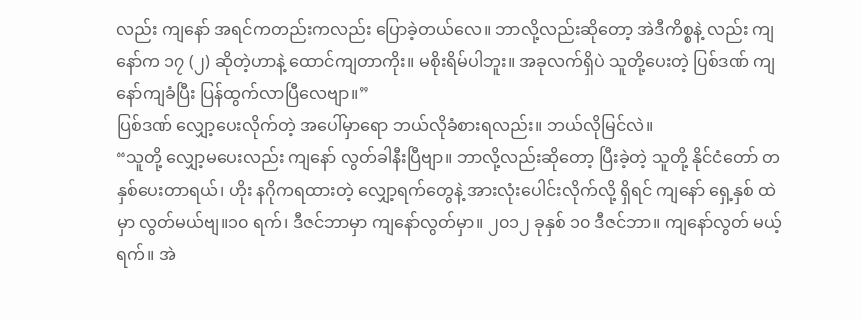လည်း ကျနော် အရင်ကတည်းကလည်း ပြောခဲ့တယ်လေ။ ဘာလို့လည်းဆိုတော့ အဲဒီကိစ္စနဲ့ လည်း ကျနော်က ၁၇ (၂) ဆိုတဲ့ဟာနဲ့ ထောင်ကျတာကိုး။ မစိုးရိမ်ပါဘူး။ အခုလက်ရှိပဲ သူတို့ပေးတဲ့ ပြစ်ဒဏ် ကျနော်ကျခံပြီး ပြန်ထွက်လာပြီလေဗျာ။”
ပြစ်ဒဏ် လျှော့ပေးလိုက်တဲ့ အပေါ်မှာရော ဘယ်လိုခံစားရလည်း။ ဘယ်လိုမြင်လဲ။
“သူတို့ လျှော့မပေးလည်း ကျနော် လွတ်ခါနီးပြီဗျာ။ ဘာလို့လည်းဆိုတော့ ပြီးခဲ့တဲ့ သူတို့ နိုင်ငံတော် တနှစ်ပေးတာရယ်၊ ဟိုး နဂိုကရထားတဲ့ လျှော့ရက်တွေနဲ့ အားလုံးပေါင်းလိုက်လို့ ရှိရင် ကျနော် ရှေ့နှစ် ထဲမှာ လွတ်မယ်ဗျ။၁၀ ရက်၊ ဒီဇင်ဘာမှာ ကျနော်လွတ်မှာ။ ၂၀၁၂ ခုနှစ် ၁၀ ဒီဇင်ဘာ။ ကျနော်လွတ် မယ့်ရက်။ အဲ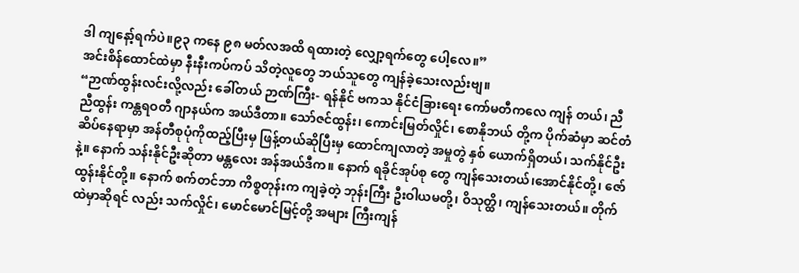ဒါ ကျနော့်ရက်ပဲ။၉၃ ကနေ ၉၈ မတ်လအထိ ရထားတဲ့ လျှော့ရက်တွေ ပေါ့လေ။”
အင်းစိန်ထောင်ထဲမှာ နီးနီးကပ်ကပ် သိတဲ့လူတွေ ဘယ်သူတွေ ကျန်ခဲ့သေးလည်းဗျ။
“ဉာဏ်ထွန်းလင်းလို့လည်း ခေါ်တယ် ဉာဏ်ကြီး- ရန်နိုင် ဗကသ နိုင်ငံခြားရေး ကော်မတီကလေ ကျန် တယ်၊ ညီညီထွန်း ကန္တရဝတီ ဂျာနယ်က အယ်ဒီတာ။ သော်ဇင်ထွန်း၊ ကောင်းမြတ်လှိုင်၊ စောနိုဘယ် တို့က ပိုက်ဆံမှာ ဆင်တံဆိပ်နေရာမှာ အန်တီစုပုံကိုထည့်ပြီးမှ ဖြန့်တယ်ဆိုပြီးမှ ထောင်ကျလာတဲ့ အမှုတွဲ နှစ် ယောက်ရှိတယ်၊ သက်နိုင်ဦးနဲ့။ နောက် သန်းနိုင်ဦးဆိုတာ မန္တလေး အန်အယ်ဒီက။ နောက် ရခိုင်အုပ်စု တွေ ကျန်သေးတယ်၊အောင်နိုင်တို့၊ ဇော်ထွန်းနိုင်တို့။ နောက် စက်တင်ဘာ ကိစ္စတုန်းက ကျခဲ့တဲ့ ဘုန်းကြီး ဦးဝါယမတို့၊ ဝိသုတ္ထိ၊ ကျန်သေးတယ်။ တိုက်ထဲမှာဆိုရင် လည်း သက်လှိုင်၊ မောင်မောင်မြင့်တို့ အများ ကြီးကျန်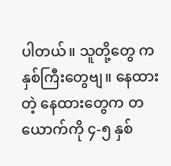ပါတယ်။ သူတို့တွေ က နှစ်ကြီးတွေဗျ။ နေထားတဲ့ နေထားတွေက တယောက်ကို ၄-၅ နှစ်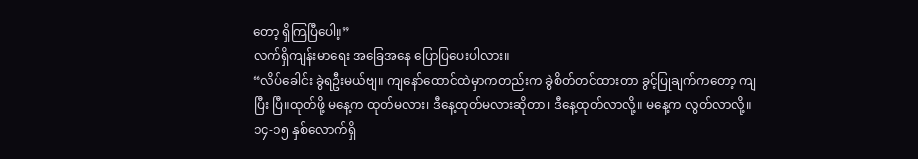တော့ ရှိကြပြီပေါ။့”
လက်ရှိကျန်းမာရေး အခြေအနေ ပြောပြပေးပါလား။
“လိပ်ခေါင်း ခွဲရဦးမယ်ဗျ။ ကျနော်ထောင်ထဲမှာကတည်းက ခွဲစိတ်တင်ထားတာ ခွင့်ပြုချက်ကတော့ ကျပြီး ပြီ။ထုတ်ဖို့ မနေ့က ထုတ်မလား၊ ဒီနေ့ထုတ်မလားဆိုတာ၊ ဒီနေ့ထုတ်လာလို့။ မနေ့က လွတ်လာလို့။ ၁၄-၁၅ နှစ်လောက်ရှိ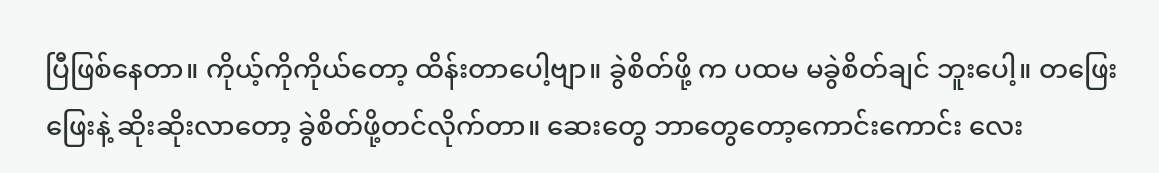ပြီဖြစ်နေတာ။ ကိုယ့်ကိုကိုယ်တော့ ထိန်းတာပေါ့ဗျာ။ ခွဲစိတ်ဖို့ က ပထမ မခွဲစိတ်ချင် ဘူးပေါ့။ တဖြေးဖြေးနဲ့ ဆိုးဆိုးလာတော့ ခွဲစိတ်ဖို့တင်လိုက်တာ။ ဆေးတွေ ဘာတွေတော့ကောင်းကောင်း လေး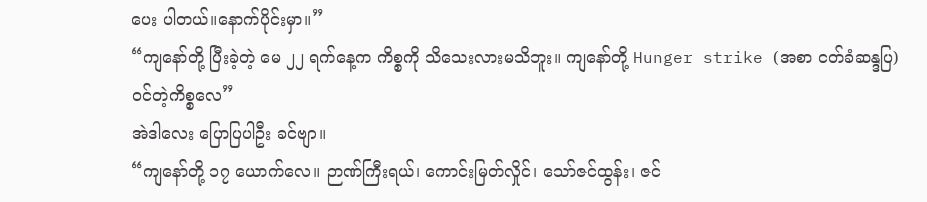ပေး ပါတယ်။နောက်ပိုင်းမှာ။”
“ကျနော်တို့ ပြီးခဲ့တဲ့ မေ ၂၂ ရက်နေ့က ကိစ္စကို သိသေးလားမသိဘူး။ ကျနော်တို့ Hunger strike (အစာ ငတ်ခံဆန္ဒပြ) ဝင်တဲ့ကိစ္စလေ”
အဲဒါလေး ပြောပြပါဦး ခင်ဗျာ။
“ကျနော်တို့ ၁၇ ယောက်လေ။ ဉာဏ်ကြီးရယ်၊ ကောင်းမြတ်လှိုင်၊ သော်ဇင်ထွန်း၊ ဇင်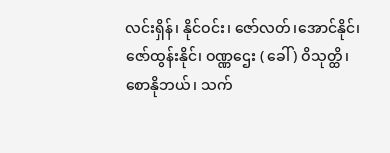လင်းရှိန်၊ နိုင်ဝင်း၊ ဇော်လတ်၊အောင်နိုင်၊ ဇော်ထွန်းနိုင်၊ ဝဏ္ဏဌေး ( ခေါ် ) ဝိသုတ္ထိ၊ စောနိုဘယ်၊ သက်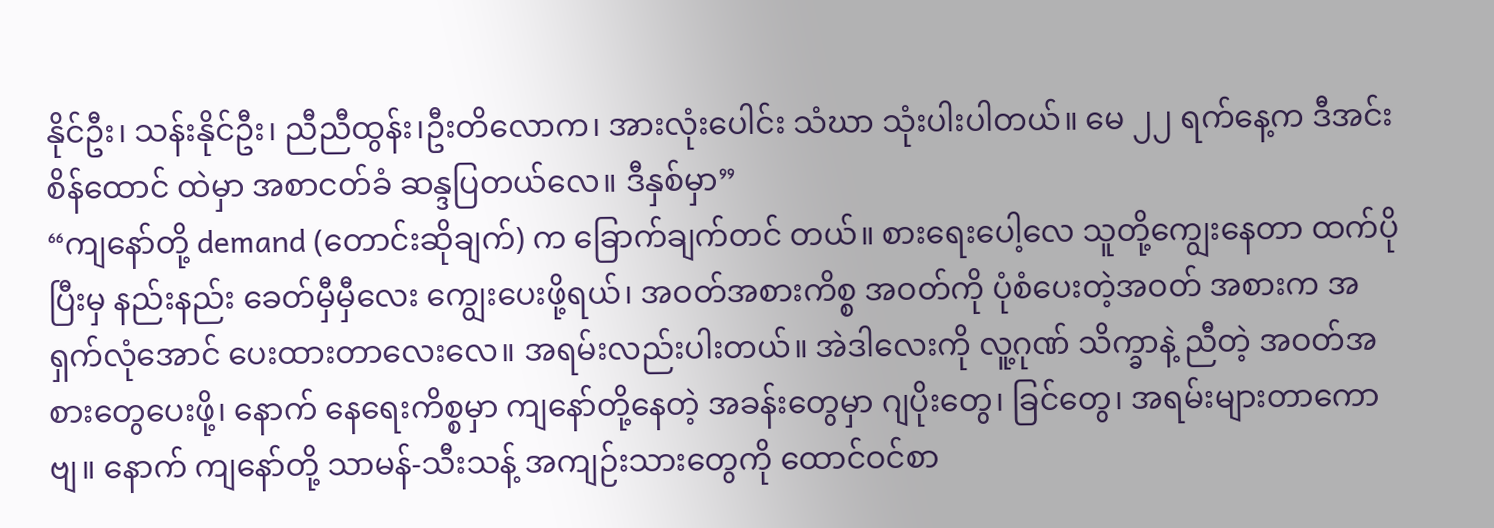နိုင်ဦး၊ သန်းနိုင်ဦး၊ ညီညီထွန်း၊ဦးတိလောက၊ အားလုံးပေါင်း သံဃာ သုံးပါးပါတယ်။ မေ ၂၂ ရက်နေ့က ဒီအင်းစိန်ထောင် ထဲမှာ အစာငတ်ခံ ဆန္ဒပြတယ်လေ။ ဒီနှစ်မှာ”
“ကျနော်တို့ demand (တောင်းဆိုချက်) က ခြောက်ချက်တင် တယ်။ စားရေးပေါ့လေ သူတို့ကျွေးနေတာ ထက်ပိုပြီးမှ နည်းနည်း ခေတ်မှီမှီလေး ကျွေးပေးဖို့ရယ်၊ အဝတ်အစားကိစ္စ အဝတ်ကို ပုံစံပေးတဲ့အဝတ် အစားက အရှက်လုံအောင် ပေးထားတာလေးလေ။ အရမ်းလည်းပါးတယ်။ အဲဒါလေးကို လူ့ဂုဏ် သိက္ခာနဲ့ ညီတဲ့ အဝတ်အစားတွေပေးဖို့၊ နောက် နေရေးကိစ္စမှာ ကျနော်တို့နေတဲ့ အခန်းတွေမှာ ဂျပိုးတွေ၊ ခြင်တွေ၊ အရမ်းများတာကောဗျ။ နောက် ကျနော်တို့ သာမန်-သီးသန့် အကျဉ်းသားတွေကို ထောင်ဝင်စာ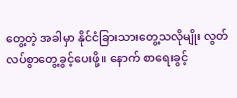တွေ့တဲ့ အခါမှာ နိုင်ငံခြားသားတွေ့သလိုမျိုး လွတ်လပ်စွာတွေ့ခွင့်ပေးဖို့။ နောက် စာရေးခွင့်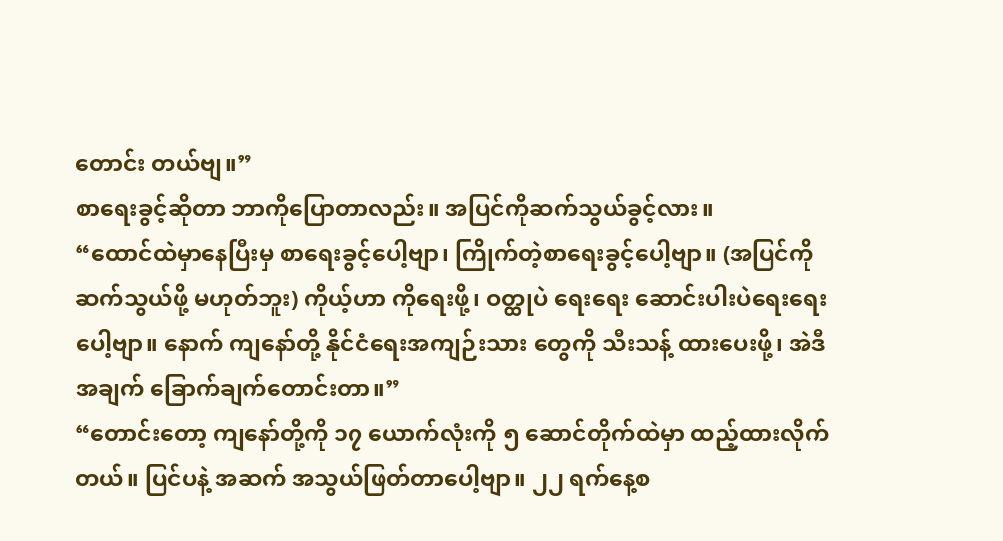တောင်း တယ်ဗျ။”
စာရေးခွင့်ဆိုတာ ဘာကိုပြောတာလည်း။ အပြင်ကိုဆက်သွယ်ခွင့်လား။
“ထောင်ထဲမှာနေပြီးမှ စာရေးခွင့်ပေါ့ဗျာ၊ ကြိုက်တဲ့စာရေးခွင့်ပေါ့ဗျာ။ (အပြင်ကိုဆက်သွယ်ဖို့ မဟုတ်ဘူး) ကိုယ့်ဟာ ကိုရေးဖို့၊ ဝတ္ထုပဲ ရေးရေး ဆောင်းပါးပဲရေးရေးပေါ့ဗျာ။ နောက် ကျနော်တို့ နိုင်ငံရေးအကျဉ်းသား တွေကို သီးသန့် ထားပေးဖို့၊ အဲဒီ အချက် ခြောက်ချက်တောင်းတာ။”
“တောင်းတော့ ကျနော်တို့ကို ၁၇ ယောက်လုံးကို ၅ ဆောင်တိုက်ထဲမှာ ထည့်ထားလိုက်တယ်။ ပြင်ပနဲ့ အဆက် အသွယ်ဖြတ်တာပေါ့ဗျာ။ ၂၂ ရက်နေ့စ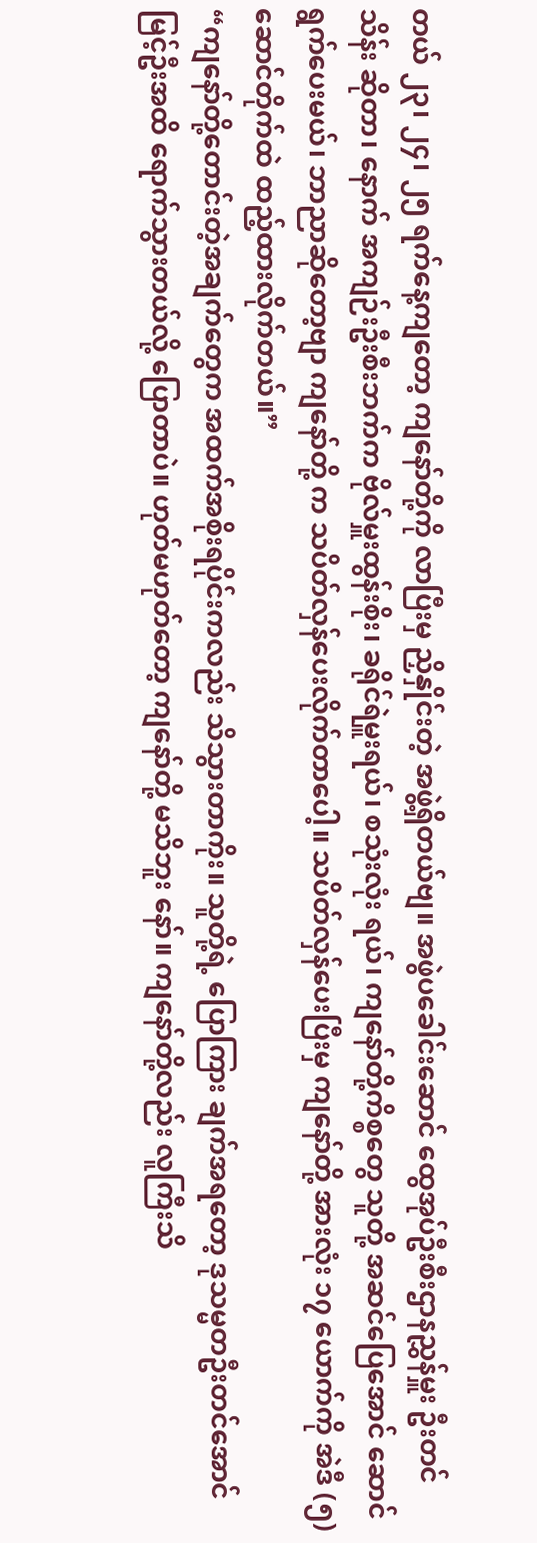တယ် ၂၃၊ ၂၄၊ ၂၅ ရက်နေ့ကျတော့ ကျနော်တို့ကို လာပြီးမှ ညှိနှိုင်းတဲ့ အဖွဲ့ရှိတယ်ဗျ။ အဖွဲပခေါင်းဆောင် ထွေအုပ်ဦးစီးဌာနညွှန်မှူး ဦးတင်သိန်း ဆိုတာ၊ နောက် အကျဉ်းဦးစီးဘက်က ဗိုလ်မှူးထွန်းစိုး၊ ခရိုင်ရဲမှူးရယ်၊ စသုံးလုံး ရယ်၊ ကျနော်တို့ကိစ္စတွေ သူတို့ အဆင်ပြေအောင် ဆောင်ရွက်ပေးမယ်၊ ဘာညာဆိုတော့ဗျာ ကျနော်တို့ က သပိတ်လှန်ပေးလိုက်တာပေါ့။ သပိတ်လှန်ပေးပြီးမှ ကျနော်တို့ အားလုံး ၁၇ ယောက်ကို အဲဒီ (၅) ဆောင်တိုက်ထဲ ထည့်ထားလိုက်တယ်။”
“ကျနော်တို့တောင်းတဲ့အချက်တွေက အထက်အစိုးရပိုင်းကလည်း သိသွားတာကိုး။ သူတို့ရဲ့ ပြောကြား ချက်အရတော့ ဒုသမ္မတဦးတင်အောင်မြင့်ဦးအထိ ရောက်သွားတယ်လို့ ပြောတာပဲ။ ဟုတ်မဟုတ်တော့ ကျနော်တို့ မသိဘူး နော်။ ကျနော်တို့လည်း လူကြီးသိ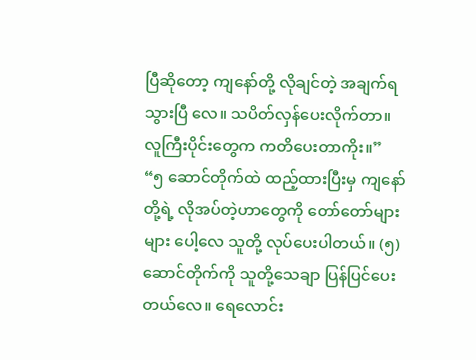ပြီဆိုတော့ ကျနော်တို့ လိုချင်တဲ့ အချက်ရ သွားပြီ လေ။ သပိတ်လှန်ပေးလိုက်တာ။ လူကြီးပိုင်းတွေက ကတိပေးတာကိုး။”
“၅ ဆောင်တိုက်ထဲ ထည့်ထားပြီးမှ ကျနော်တို့ရဲ့ လိုအပ်တဲ့ဟာတွေကို တော်တော်များများ ပေါ့လေ သူတို့ လုပ်ပေးပါတယ်။ (၅) ဆောင်တိုက်ကို သူတို့သေချာ ပြန်ပြင်ပေးတယ်လေ။ ရေလောင်း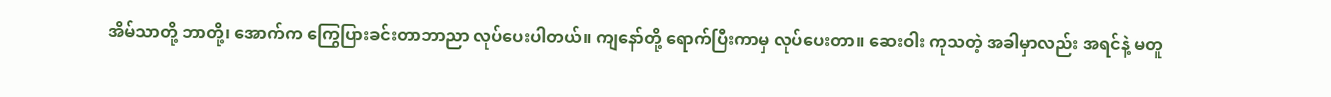အိမ်သာတို့ ဘာတို့၊ အောက်က ကြွေပြားခင်းတာဘာညာ လုပ်ပေးပါတယ်။ ကျနော်တို့ ရောက်ပြီးကာမှ လုပ်ပေးတာ။ ဆေးဝါး ကုသတဲ့ အခါမှာလည်း အရင်နဲ့ မတူ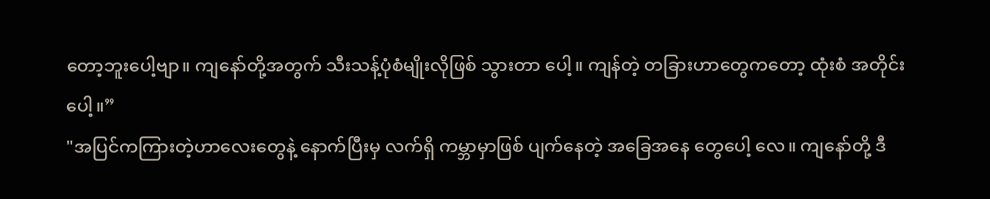တော့ဘူးပေါ့ဗျာ။ ကျနော်တို့အတွက် သီးသန့်ပုံစံမျိုးလိုဖြစ် သွားတာ ပေါ့။ ကျန်တဲ့ တခြားဟာတွေကတော့ ထုံးစံ အတိုင်းပေါ့။”
"အပြင်ကကြားတဲ့ဟာလေးတွေနဲ့ နောက်ပြီးမှ လက်ရှိ ကမ္ဘာမှာဖြစ် ပျက်နေတဲ့ အခြေအနေ တွေပေါ့ လေ။ ကျနော်တို့ ဒီ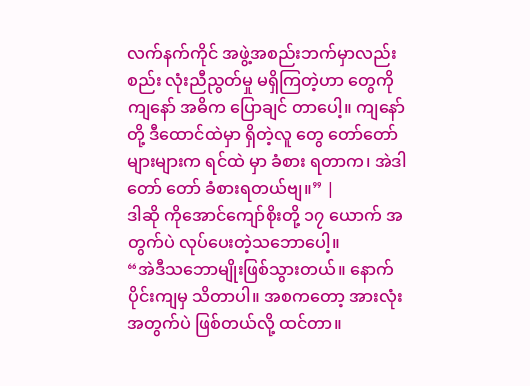လက်နက်ကိုင် အဖွဲ့အစည်းဘက်မှာလည်း စည်း လုံးညီညွတ်မှု မရှိကြတဲ့ဟာ တွေကို ကျနော် အဓိက ပြောချင် တာပေါ့။ ကျနော်တို့ ဒီထောင်ထဲမှာ ရှိတဲ့လူ တွေ တော်တော်များများက ရင်ထဲ မှာ ခံစား ရတာက၊ အဲဒါ တော် တော် ခံစားရတယ်ဗျ။” |
ဒါဆို ကိုအောင်ကျော်စိုးတို့ ၁၇ ယောက် အတွက်ပဲ လုပ်ပေးတဲ့သဘောပေါ့။
“အဲဒီသဘောမျိုးဖြစ်သွားတယ်။ နောက်ပိုင်းကျမှ သိတာပါ။ အစကတော့ အားလုံးအတွက်ပဲ ဖြစ်တယ်လို့ ထင်တာ။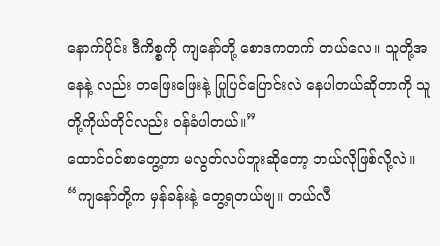နောက်ပိုင်း ဒီကိစ္စကို ကျနော်တို့ စောဒကတက် တယ်လေ။ သူတို့အနေနဲ့ လည်း တဖြေးဖြေးနဲ့ ပြုပြင်ပြောင်းလဲ နေပါတယ်ဆိုတာကို သူတို့ကိုယ်တိုင်လည်း ဝန်ခံပါတယ်။”
ထောင်ဝင်စာတွေ့တာ မလွတ်လပ်ဘူးဆိုတော့ ဘယ်လိုဖြစ်လို့လဲ။
“ကျနော်တို့က မှန်ခန်းနဲ့ တွေ့ရတယ်ဗျ။ တယ်လီ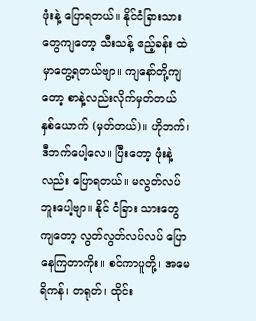ဖုံးနဲ့ ပြောရတယ်။ နိုင်ငံခြားသားတွေကျတော့ သီးသန့် ဧည့်ခန်း ထဲမှာတွေ့ရတယ်ဗျာ။ ကျနော်တို့ကျတော့ စာနဲ့လည်းလိုက်မှတ်တယ် နှစ်ယောက် (မှတ်တယ်)။ ဟိုဘက်၊ ဒီဘက်ပေါ့လေ။ ပြီးတော့ ဖုံးနဲ့လည်း ပြောရတယ်။ မလွတ်လပ်ဘူးပေါ့ဗျာ။ နိုင် ငံခြား သားတွေကျတော့ လွတ်လွတ်လပ်လပ် ပြောနေကြတာကိုး။ စင်ကာပူတို့၊ အမေရိကန်၊ တရုတ်၊ ထိုင်း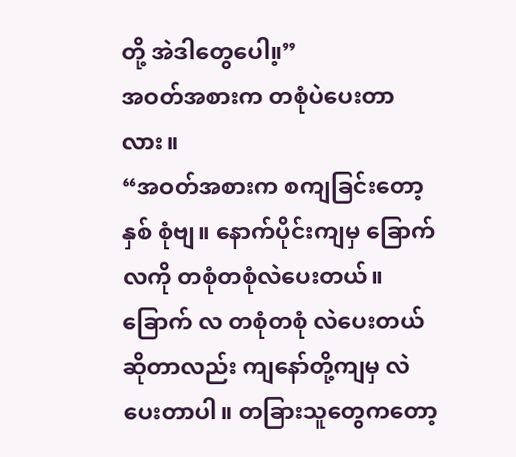တို့ အဲဒါတွေပေါ။့”
အဝတ်အစားက တစုံပဲပေးတာလား။
“အဝတ်အစားက စကျခြင်းတော့ နှစ် စုံဗျ။ နောက်ပိုင်းကျမှ ခြောက်လကို တစုံတစုံလဲပေးတယ်။ ခြောက် လ တစုံတစုံ လဲပေးတယ်ဆိုတာလည်း ကျနော်တို့ကျမှ လဲပေးတာပါ။ တခြားသူတွေကတော့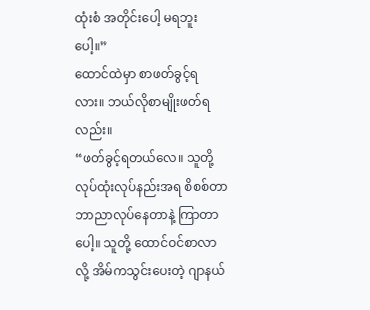ထုံးစံ အတိုင်းပေါ့ မရဘူးပေါ့။”
ထောင်ထဲမှာ စာဖတ်ခွင့်ရလား။ ဘယ်လိုစာမျိုးဖတ်ရလည်း။
“ဖတ်ခွင့်ရတယ်လေ။ သူတို့ လုပ်ထုံးလုပ်နည်းအရ စိစစ်တာဘာညာလုပ်နေတာနဲ့ ကြာတာ ပေါ့။ သူတို့ ထောင်ဝင်စာလာလို့ အိမ်ကသွင်းပေးတဲ့ ဂျာနယ်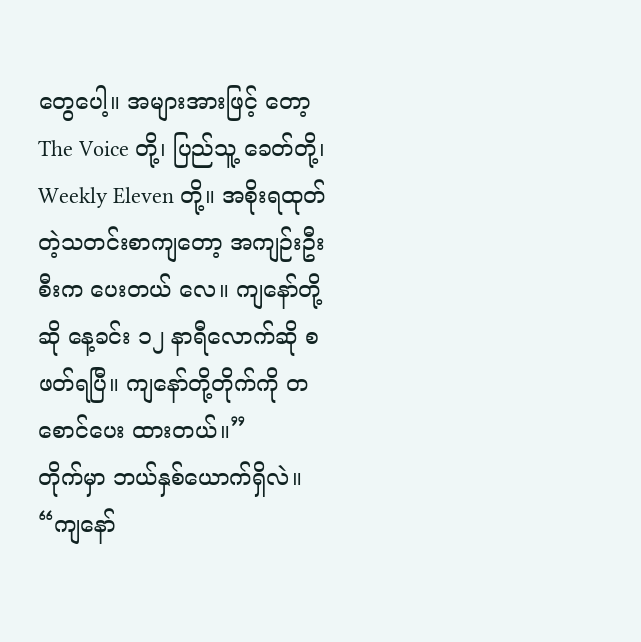တွေပေါ့။ အများအားဖြင့် တော့ The Voice တို့၊ ပြည်သူ့ ခေတ်တို့၊ Weekly Eleven တို့။ အစိုးရထုတ်တဲ့သတင်းစာကျတော့ အကျဉ်းဦးစီးက ပေးတယ် လေ။ ကျနော်တို့ ဆို နေ့ခင်း ၁၂ နာရီလောက်ဆို စဖတ်ရပြီ။ ကျနော်တို့တိုက်ကို တစောင်ပေး ထားတယ်။”
တိုက်မှာ ဘယ်နှစ်ယောက်ရှိလဲ။
“ကျနော်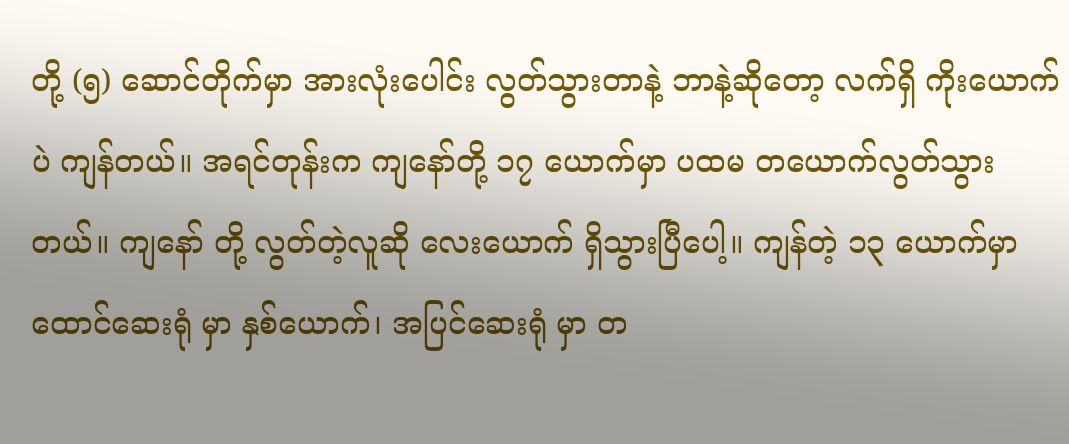တို့ (၅) ဆောင်တိုက်မှာ အားလုံးပေါင်း လွတ်သွားတာနဲ့ ဘာနဲ့ဆိုတော့ လက်ရှိ ကိုးယောက်ပဲ ကျန်တယ်။ အရင်တုန်းက ကျနော်တို့ ၁၇ ယောက်မှာ ပထမ တယောက်လွတ်သွားတယ်။ ကျနော် တို့ လွတ်တဲ့လူဆို လေးယောက် ရှိသွားပြီပေါ့။ ကျန်တဲ့ ၁၃ ယောက်မှာ ထောင်ဆေးရုံ မှာ နှစ်ယောက်၊ အပြင်ဆေးရုံ မှာ တ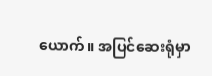ယောက်။ အပြင်ဆေးရုံမှာ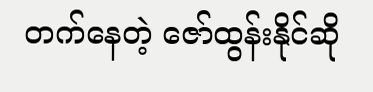တက်နေတဲ့ ဇော်ထွန်းနိုင်ဆို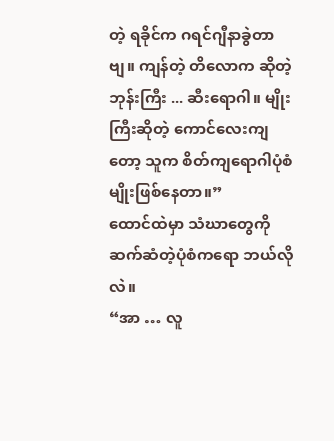တဲ့ ရခိုင်က ဂရင်ဂျီနာခွဲတာဗျ။ ကျန်တဲ့ တိလောက ဆိုတဲ့ ဘုန်းကြီး ... ဆီးရောဂါ။ မျိုးကြီးဆိုတဲ့ ကောင်လေးကျတော့ သူက စိတ်ကျရောဂါပုံစံမျိုးဖြစ်နေတာ။”
ထောင်ထဲမှာ သံဃာတွေကို ဆက်ဆံတဲ့ပုံစံကရော ဘယ်လိုလဲ။
“အာ … လူ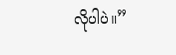လိုပါပဲ။”